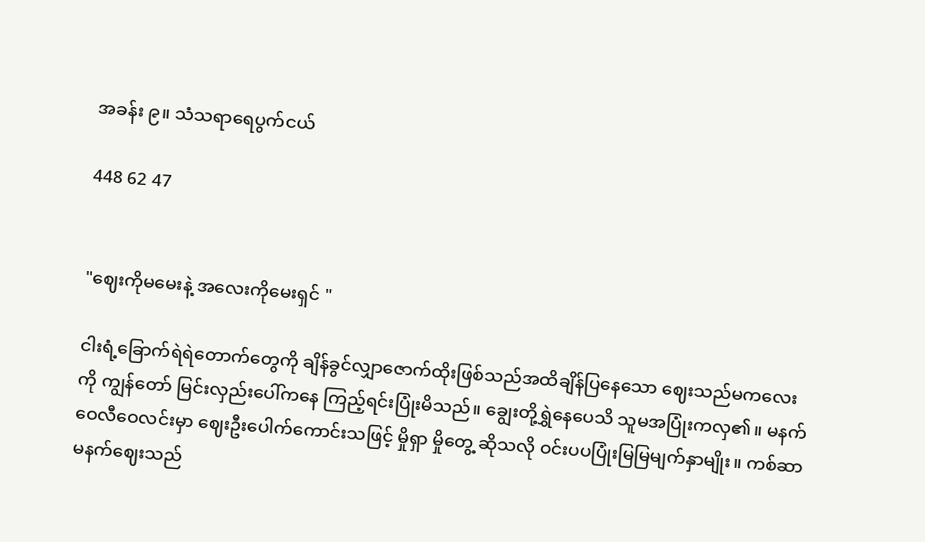အခန်း ၉။ သံသရာရေပွက်ငယ်

448 62 47


"ဈေးကိုမမေးနဲ့ အလေးကိုမေးရှင် "

ငါးရံ့ခြောက်ရဲရဲတောက်တွေကို ချိန်ခွင်လျှာဇောက်ထိုးဖြစ်သည်အထိချိန်ပြနေသော ဈေးသည်မကလေးကို ကျွန်တော် မြင်းလှည်းပေါ်ကနေ ကြည့်ရင်းပြုံးမိသည်။ ချွေးတို့ရွှဲနေပေသိ သူမအပြုံးကလှ၏။ မနက်ဝေလီဝေလင်းမှာ ဈေးဦးပေါက်ကောင်းသဖြင့် မှိုရှာ မှိုတွေ့ ဆိုသလို ဝင်းပပပြုံးမြမြမျက်နှာမျိုး။ ကစ်ဆာမနက်ဈေးသည်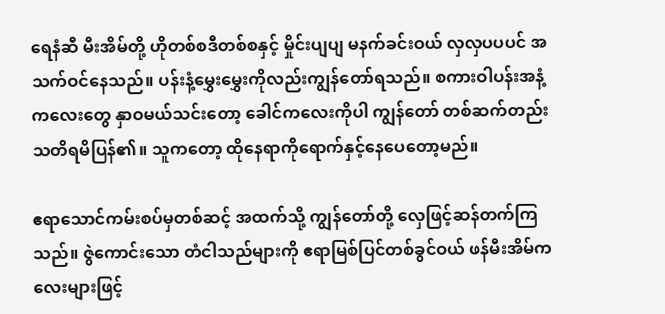ရေနံဆီ မီးအိမ်တို့ ဟိုတစ်စဒီတစ်စနှင့် မှိုင်းပျပျ မနက်ခင်းဝယ် လှလှပပပင် အသက်ဝင်နေသည်။ ပန်းနံ့မွှေးမွှေးကိုလည်းကျွန်တော်ရသည်။ စကားဝါပန်းအနံ့ကလေးတွေ နှာဝမယ်သင်းတော့ ခေါင်ကလေးကိုပါ ကျွန်တော် တစ်ဆက်တည်း သတိရမိပြန်၏။ သူကတော့ ထိုနေရာကိုရောက်နှင့်နေပေတော့မည်။

ဧရာသောင်ကမ်းစပ်မှတစ်ဆင့် အထက်သို့ ကျွန်တော်တို့ လှေဖြင့်ဆန်တက်ကြသည်။ ဇွဲကောင်းသော တံငါသည်များကို ဧရာမြစ်ပြင်တစ်ခွင်ဝယ် ဖန်မီးအိမ်ကလေးများဖြင့်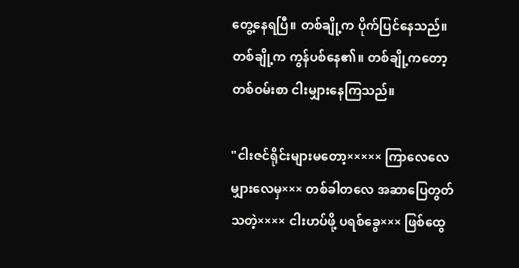တွေ့နေရပြီ။ တစ်ချို့က ပိုက်ပြင်နေသည်။ တစ်ချို့က ကွန်ပစ်နေ၏။ တစ်ချို့ကတော့ တစ်ဝမ်းစာ ငါးမျှားနေကြသည်။

"ငါးဇင်ရိုင်းများမတော့××××× ကြာလေလေမျှားလေမှ××× တစ်ခါတလေ အဆာပြေတွတ်သတဲ့×××× ငါးဟပ်ဖို့ ပရစ်ခွေ××× ဖြစ်ထွေ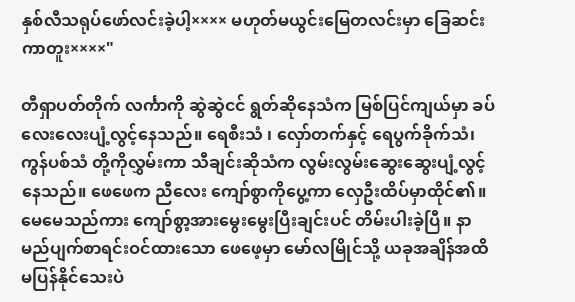နှစ်လီသရုပ်ဖော်လင်းခဲ့ပါ့×××× မဟုတ်မယွင်းမြေတလင်းမှာ ခြေဆင်းကာတူး××××"

တီရှာပတ်တိုက် လင်္ကာကို ဆွဲဆွဲငင် ရွတ်ဆိုနေသံက မြစ်ပြင်ကျယ်မှာ ခပ်လေးလေးပျံ့လွင့်နေသည်။ ရေစီးသံ ၊ လှော်တက်နှင့် ရေပွက်ခိုက်သံ၊ ကွန်ပစ်သံ တို့ကိုလွှမ်းကာ သီချင်းဆိုသံက လွမ်းလွမ်းဆွေးဆွေးပျံ့လွင့်နေသည်။ ဖေဖေက ညီလေး ကျော်စွာကိုပွေ့ကာ လှေဦးထိပ်မှာထိုင်၏။ မေမေသည်ကား ကျော်စွာ့အားမွေးမွေးပြီးချင်းပင် တိမ်းပါးခဲ့ပြီ။ နာမည်ပျက်စာရင်းဝင်ထားသော ဖေဖေ့မှာ မော်လမြိုင်သို့ ယခုအချိန်အထိမပြန်နိုင်သေးပဲ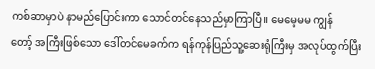ကစ်ဆာမှာပဲ နာမည်ပြောင်းကာ သောင်တင်နေသည်မှာကြာပြီ။ မေမေ့မမ ကျွန်တော့် ‌အကြီးဖြစ်သော ဒေါ်တင်မေခက်က ရန်ကုန်ပြည်သူ့ဆေးရုံကြီးမှ အလုပ်ထွက်ပြီး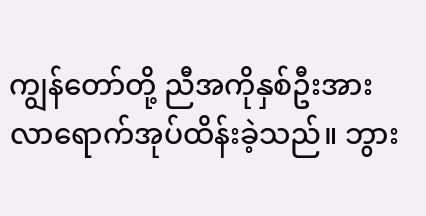ကျွန်တော်တို့ ညီအကိုနှစ်ဦးအား လာရောက်အုပ်ထိန်းခဲ့သည်။ ဘွား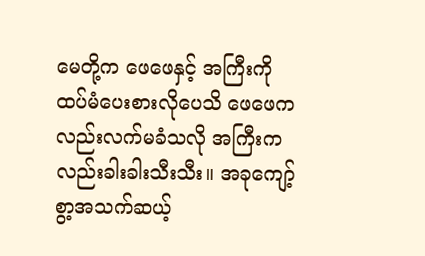မေတို့က ဖေဖေနှင့် အကြီးကို ထပ်မံပေးစားလိုပေသိ ဖေဖေကလည်းလက်မခံသလို အကြီးကလည်းခါးခါးသီးသီး။ အခုကျော့်စွာ့အသက်ဆယ့်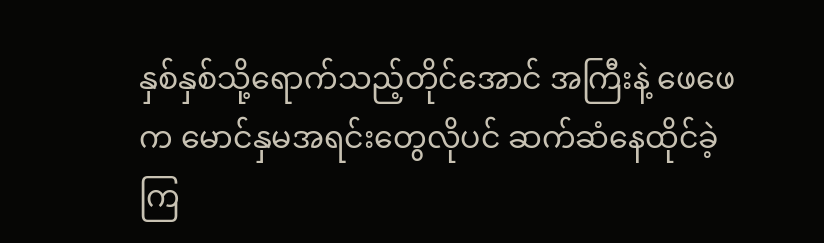နှစ်နှစ်သို့ရောက်သည့်တိုင်အောင် အကြီးနဲ့ ဖေဖေက မောင်နှမအရင်းတွေလိုပင် ဆက်ဆံနေထိုင်ခဲ့ကြ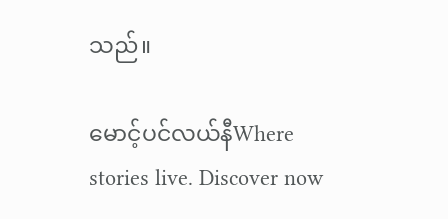သည်။

မောင့်ပင်လယ်နီWhere stories live. Discover now